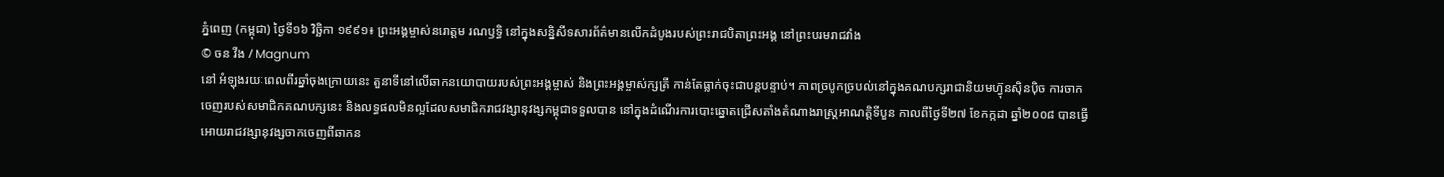ភ្នំពេញ (កម្ពុជា) ថ្ងៃទី១៦ វិច្ឆិកា ១៩៩១៖ ព្រះអង្គម្ចាស់នរោត្តម រណឫទ្ធិ នៅក្នុងសន្និសីទសារព័ត៌មានលើកដំបូងរបស់ព្រះរាជបិតាព្រះអង្គ នៅព្រះបរមរាជវាំង
© ចន វីង / Magnum
នៅ អំឡុងរយៈពេលពីរឆ្នាំចុងក្រោយនេះ តួនាទីនៅលើឆាកនយោបាយរបស់ព្រះអង្គម្ចាស់ និងព្រះអង្គម្ចាស់ក្សត្រី កាន់តែធ្លាក់ចុះជាបន្តបន្ទាប់។ ភាពច្របូកច្របល់នៅក្នុងគណបក្សរាជានិយមហ៊្វុនស៊ិនប៉ិច ការចាកចេញរបស់សមាជិកគណបក្សនេះ និងលទ្ធផលមិនល្អដែលសមាជិករាជវង្សានុវង្សកម្ពុជាទទួលបាន នៅក្នុងដំណើរការបោះឆ្នោតជ្រើសតាំងតំណាងរាស្រ្តអាណត្តិទីបួន កាលពីថ្ងៃទី២៧ ខែកក្កដា ឆ្នាំ២០០៨ បានធ្វើអោយរាជវង្សានុវង្សចាកចេញពីឆាកន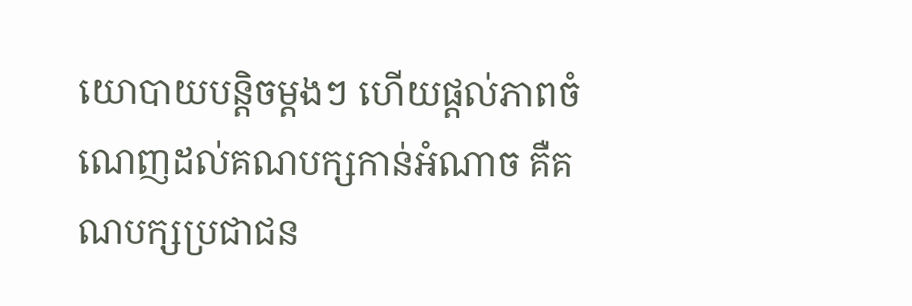យោបាយបន្តិចម្តងៗ ហើយផ្តល់ភាពចំណេញដល់គណបក្សកាន់អំណាច គឺគណបក្សប្រជាជន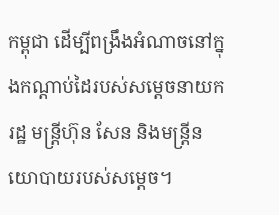កម្ពុជា ដើម្បីពង្រឹងអំណាចនៅក្នុងកណ្តាប់ដៃរបស់សម្តេចនាយករដ្ឋ មន្រ្តីហ៊ុន សែន និងមន្រ្តីនយោបាយរបស់សម្តេច។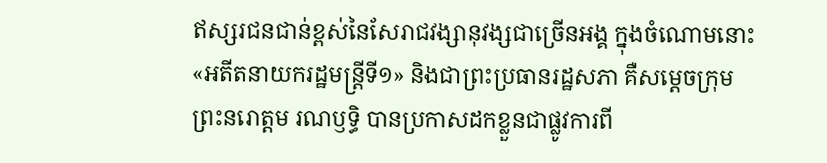ឥស្សរជនជាន់ខ្ពស់នៃសែរាជវង្សានុវង្សជាច្រើនអង្គ ក្នុងចំណោមនោះ «អតីតនាយករដ្ឋមន្រ្តីទី១» និងជាព្រះប្រធានរដ្ឋសភា គឺសម្តេចក្រុមព្រះនរោត្តម រណឫទ្ធិ បានប្រកាសដកខ្លួនជាផ្លូវការពី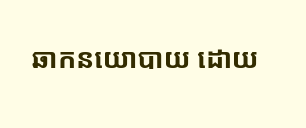ឆាកនយោបាយ ដោយ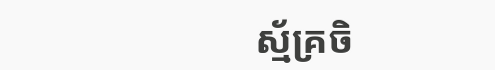ស្ម័គ្រចិ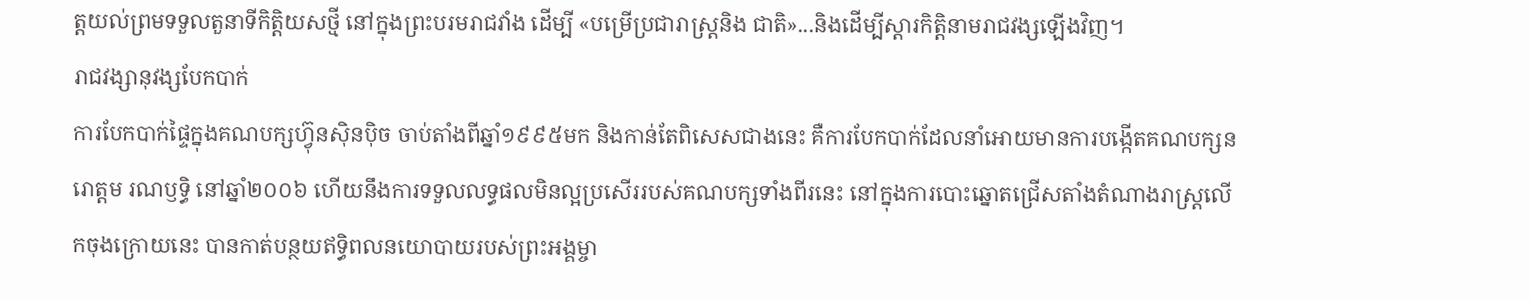ត្តយល់ព្រមទទួលតួនាទីកិត្តិយសថ្មី នៅក្នុងព្រះបរមរាជវាំង ដើម្បី «បម្រើប្រជារាស្រ្តនិង ជាតិ»...និងដើម្បីស្តារកិត្តិនាមរាជវង្សឡើងវិញ។
រាជវង្សានុវង្សបែកបាក់
ការបែកបាក់ផ្ទៃក្នុងគណបក្សហ៊្វុនស៊ិនប៉ិច ចាប់តាំងពីឆ្នាំ១៩៩៥មក និងកាន់តែពិសេសជាងនេះ គឺការបែកបាក់ដែលនាំអោយមានការបង្កើតគណបក្សនរោត្តម រណឫទ្ធិ នៅឆ្នាំ២០០៦ ហើយនឹងការទទួលលទ្ធផលមិនល្អប្រសើររបស់គណបក្សទាំងពីរនេះ នៅក្នុងការបោះឆ្នោតជ្រើសតាំងតំណាងរាស្រ្តលើកចុងក្រោយនេះ បានកាត់បន្ថយឥទ្ធិពលនយោបាយរបស់ព្រះអង្គម្ចា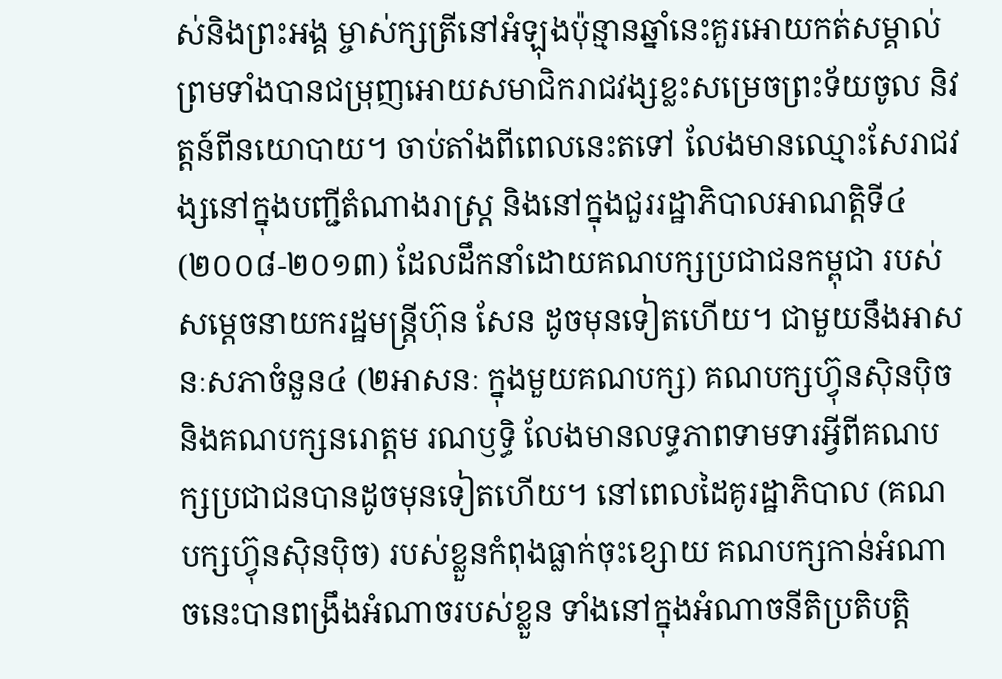ស់និងព្រះអង្គ ម្ចាស់ក្សត្រីនៅអំឡុងប៉ុន្មានឆ្នាំនេះគួរអោយកត់សម្គាល់ ព្រមទាំងបានជម្រុញអោយសមាជិករាជវង្សខ្លះសម្រេចព្រះទ័យចូល និវត្តន៍ពីនយោបាយ។ ចាប់តាំងពីពេលនេះតទៅ លែងមានឈ្មោះសែរាជវង្សនៅក្នុងបញ្ជីតំណាងរាស្រ្ត និងនៅក្នុងជួររដ្ឋាភិបាលអាណត្តិទី៤ (២០០៨-២០១៣) ដែលដឹកនាំដោយគណបក្សប្រជាជនកម្ពុជា របស់សម្តេចនាយករដ្ឋមន្រ្តីហ៊ុន សែន ដូចមុនទៀតហើយ។ ជាមួយនឹងអាសនៈសភាចំនួន៤ (២អាសនៈ ក្នុងមួយគណបក្ស) គណបក្សហ៊្វុនស៊ិនប៉ិច និងគណបក្សនរោត្តម រណឫទ្ធិ លែងមានលទ្ធភាពទាមទារអ្វីពីគណបក្សប្រជាជនបានដូចមុនទៀតហើយ។ នៅពេលដៃគូរដ្ឋាភិបាល (គណបក្សហ៊្វុនស៊ិនប៉ិច) របស់ខ្លួនកំពុងធ្លាក់ចុះខ្សោយ គណបក្សកាន់អំណាចនេះបានពង្រឹងអំណាចរបស់ខ្លួន ទាំងនៅក្នុងអំណាចនីតិប្រតិបត្តិ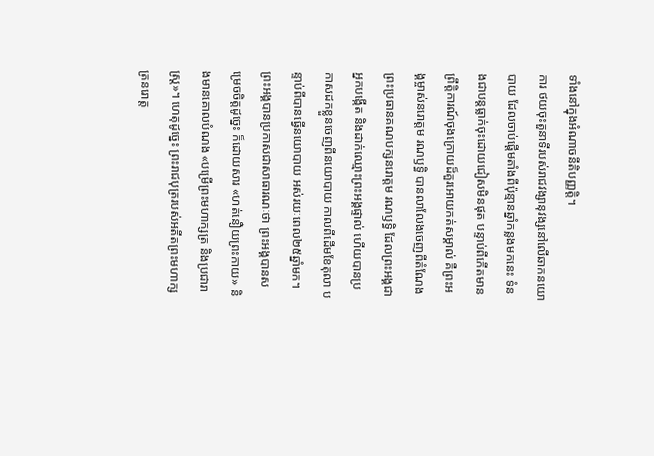ទាំងនៅក្នុងអំណាចនីតិបញ្ញត្តិ។
ការ ថយចុះតួនាទីរបស់រាជវង្សានុវង្សនៅលើឆាកនយោបាយ ដែលចាប់ផ្តើមតាំងពីប៉ុន្មានឆ្នាំកន្លងមកនេះ ទំនងជាបន្តធ្លាក់ចុះដោយជៀសមិនផុត បន្ទាប់ពីកើតមានព្រឹត្តិការណ៍ចុងក្រោយដ៏គួរអោយកត់សម្គាល់ គឺព្រះអង្គម្ចាស់នរោត្តម រណឫទ្ធិ បានលាលែងចេញពីតំណែងព្រះប្រធានគណបក្សនរោត្តម រណឫទ្ធិ ដែលព្រះអង្គជាអ្នកបង្កើត និងដាក់ឈ្មោះព្រះអង្គផ្ទាល់ ហើយបានប្រកាសដកខ្លួនចេញពីនយោបាយ កាលពីដើមខែតុលា បន្ទាប់ពីបានធ្វើនយោបាយ អស់រយៈពេល២៥ឆ្នាំមក។ ព្រះអង្គបានប្រកាសជាសាធារណៈថា ព្រះអង្គបានសម្រេចចិត្តដូច្នេះ ក៏ដោយសារ «ហត់នឿយព្រះកាយ» និងមានគោលបំណង «បម្រើព្រះមហាក្សត្រ និងប្រជារាស្រ្ត»។ ហេតុដូច្នេះ ព្រះរាជបុត្ររបស់អតីតព្រះមហាក្សត្រនរោត្ត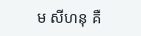ម សីហនុ គឺ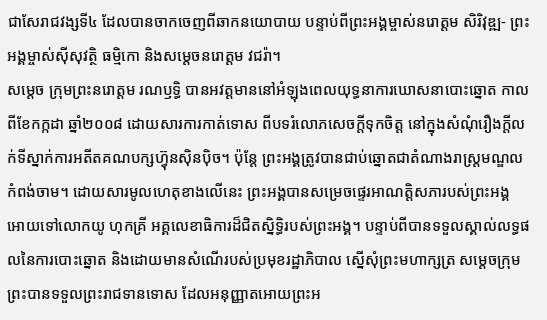ជាសែរាជវង្សទី៤ ដែលបានចាកចេញពីឆាកនយោបាយ បន្ទាប់ពីព្រះអង្គម្ចាស់នរោត្តម សិរិវុឌ្ឍ- ព្រះអង្គម្ចាស់ស៊ីសុវត្ថិ ធម្មិកោ និងសម្តេចនរោត្តម វជរ៉ា។
សម្តេច ក្រុមព្រះនរោត្តម រណឫទ្ធិ បានអវត្តមាននៅអំឡុងពេលយុទ្ធនាការឃោសនាបោះឆ្នោត កាលពីខែកក្កដា ឆ្នាំ២០០៨ ដោយសារការកាត់ទោស ពីបទរំលោភសេចក្តីទុកចិត្ត នៅក្នុងសំណុំរឿងក្តីលក់ទីស្នាក់ការអតីតគណបក្សហ៊្វុនស៊ិនប៉ិច។ ប៉ុន្តែ ព្រះអង្គត្រូវបានជាប់ឆ្នោតជាតំណាងរាស្រ្តមណ្ឌលកំពង់ចាម។ ដោយសារមូលហេតុខាងលើនេះ ព្រះអង្គបានសម្រេចផ្ទេរអាណត្តិសភារបស់ព្រះអង្គ អោយទៅលោកយូ ហុកគ្រី អគ្គលេខាធិការដ៏ជិតស្និទ្ធិរបស់ព្រះអង្គ។ បន្ទាប់ពីបានទទួលស្គាល់លទ្ធផលនៃការបោះឆ្នោត និងដោយមានសំណើរបស់ប្រមុខរដ្ឋាភិបាល ស្នើសុំព្រះមហាក្សត្រ សម្តេចក្រុមព្រះបានទទួលព្រះរាជទានទោស ដែលអនុញ្ញាតអោយព្រះអ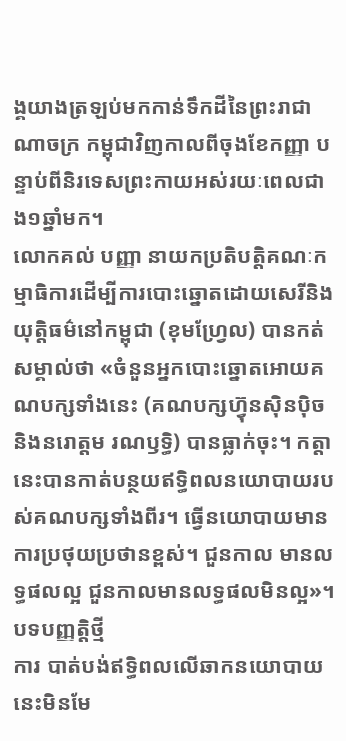ង្គយាងត្រឡប់មកកាន់ទឹកដីនៃព្រះរាជាណាចក្រ កម្ពុជាវិញកាលពីចុងខែកញ្ញា បន្ទាប់ពីនិរទេសព្រះកាយអស់រយៈពេលជាង១ឆ្នាំមក។
លោកគល់ បញ្ញា នាយកប្រតិបត្តិគណៈកម្មាធិការដើម្បីការបោះឆ្នោតដោយសេរីនិងយុត្តិធម៌នៅកម្ពុជា (ខុមហ្វ្រែល) បានកត់សម្គាល់ថា «ចំនួនអ្នកបោះឆ្នោតអោយគណបក្សទាំងនេះ (គណបក្សហ៊្វុនស៊ិនប៉ិច និងនរោត្តម រណឫទ្ធិ) បានធ្លាក់ចុះ។ កត្តានេះបានកាត់បន្ថយឥទ្ធិពលនយោបាយរបស់គណបក្សទាំងពីរ។ ធ្វើនយោបាយមានការប្រថុយប្រថានខ្ពស់។ ជួនកាល មានលទ្ធផលល្អ ជួនកាលមានលទ្ធផលមិនល្អ»។
បទបញ្ញត្តិថ្មី
ការ បាត់បង់ឥទ្ធិពលលើឆាកនយោបាយនេះមិនមែ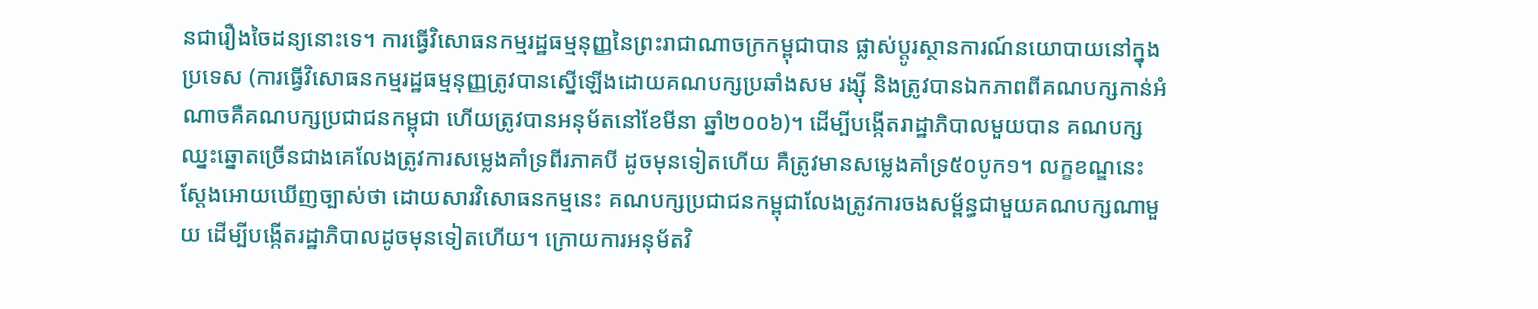នជារឿងចៃដន្យនោះទេ។ ការធ្វើវិសោធនកម្មរដ្ឋធម្មនុញ្ញនៃព្រះរាជាណាចក្រកម្ពុជាបាន ផ្លាស់ប្តូរស្ថានការណ៍នយោបាយនៅក្នុងប្រទេស (ការធ្វើវិសោធនកម្មរដ្ឋធម្មនុញ្ញត្រូវបានស្នើឡើងដោយគណបក្សប្រឆាំងសម រង្ស៊ី និងត្រូវបានឯកភាពពីគណបក្សកាន់អំណាចគឺគណបក្សប្រជាជនកម្ពុជា ហើយត្រូវបានអនុម័តនៅខែមីនា ឆ្នាំ២០០៦)។ ដើម្បីបង្កើតរាដ្ឋាភិបាលមួយបាន គណបក្សឈ្នះឆ្នោតច្រើនជាងគេលែងត្រូវការសម្លេងគាំទ្រពីរភាគបី ដូចមុនទៀតហើយ គឺត្រូវមានសម្លេងគាំទ្រ៥០បូក១។ លក្ខខណ្ឌនេះស្តែងអោយឃើញច្បាស់ថា ដោយសារវិសោធនកម្មនេះ គណបក្សប្រជាជនកម្ពុជាលែងត្រូវការចងសម្ព័ន្ធជាមួយគណបក្សណាមួយ ដើម្បីបង្កើតរដ្ឋាភិបាលដូចមុនទៀតហើយ។ ក្រោយការអនុម័តវិ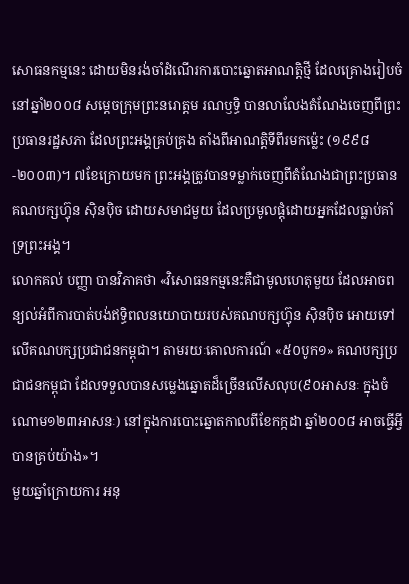សោធនកម្មនេះ ដោយមិនរង់ចាំដំណើរការបោះឆ្នោតអាណត្តិថ្មី ដែលគ្រោងរៀបចំនៅឆ្នាំ២០០៨ សម្តេចក្រុមព្រះនរោត្តម រណឫទ្ធិ បានលាលែងតំណែងចេញពីព្រះប្រធានរដ្ឋសភា ដែលព្រះអង្គគ្រប់គ្រង តាំងពីអាណត្តិទីពីរមកម្ល៉េះ (១៩៩៨-២០០៣)។ ៧ខែក្រោយមក ព្រះអង្គត្រូវបានទម្លាក់ចេញពីតំណែងជាព្រះប្រធានគណបក្សហ៊្វុន ស៊ិនប៉ិច ដោយសមាជមួយ ដែលប្រមូលផ្តុំដោយអ្នកដែលធ្លាប់គាំទ្រព្រះអង្គ។
លោកគល់ បញ្ញា បានវិភាគថា «វិសោធនកម្មនេះគឺជាមូលហេតុមួយ ដែលអាចពន្យល់អំពីការបាត់បង់ឥទ្ធិពលនយោបាយរបស់គណបក្សហ៊្វុន ស៊ិនប៉ិច អោយទៅលើគណបក្សប្រជាជនកម្ពុជា។ តាមរយៈគោលការណ៍ «៥០បូក១» គណបក្សប្រជាជនកម្ពុជា ដែលទទួលបានសម្លេងឆ្នោតដ៏ច្រើនលើសលុប(៩០អាសនៈ ក្នុងចំណោម១២៣អាសនៈ) នៅក្នុងការបោះឆ្នោតកាលពីខែកក្កដា ឆ្នាំ២០០៨ អាចធ្វើអ្វីបានគ្រប់យ៉ាង»។
មួយឆ្នាំក្រោយការ អនុ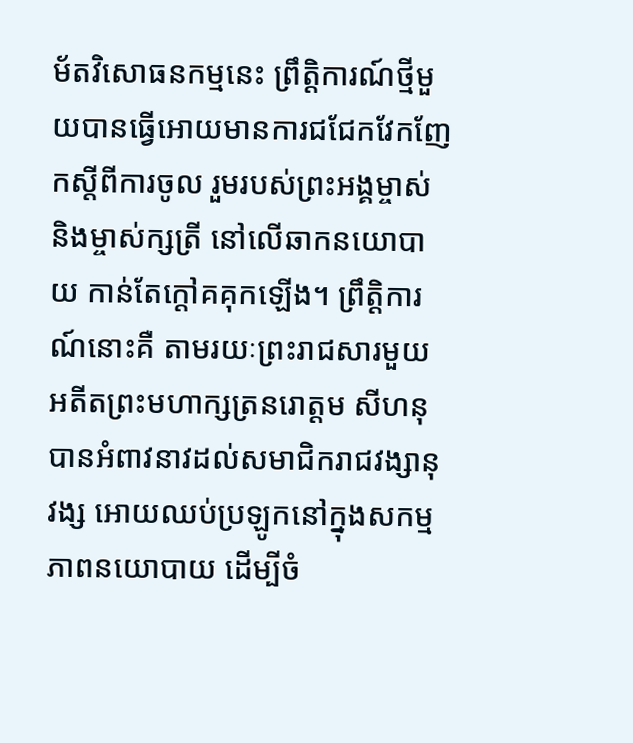ម័តវិសោធនកម្មនេះ ព្រឹត្តិការណ៍ថ្មីមួយបានធ្វើអោយមានការជជែកវែកញែកស្តីពីការចូល រួមរបស់ព្រះអង្គម្ចាស់ និងម្ចាស់ក្សត្រី នៅលើឆាកនយោបាយ កាន់តែក្តៅគគុកឡើង។ ព្រឹត្តិការណ៍នោះគឺ តាមរយៈព្រះរាជសារមួយ អតីតព្រះមហាក្សត្រនរោត្តម សីហនុ បានអំពាវនាវដល់សមាជិករាជវង្សានុវង្ស អោយឈប់ប្រឡូកនៅក្នុងសកម្មភាពនយោបាយ ដើម្បីចំ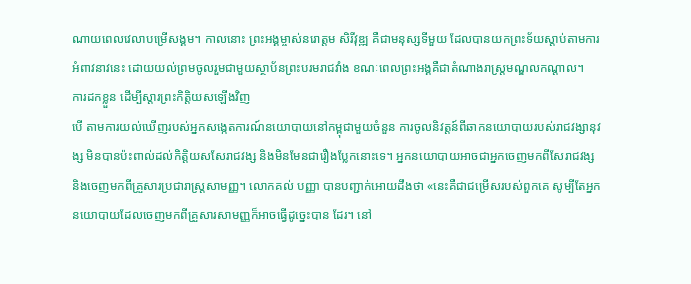ណាយពេលវេលាបម្រើសង្គម។ កាលនោះ ព្រះអង្គម្ចាស់នរោត្តម សិរីវុឌ្ឍ គឺជាមនុស្សទីមួយ ដែលបានយកព្រះទ័យស្តាប់តាមការអំពាវនាវនេះ ដោយយល់ព្រមចូលរួមជាមួយស្ថាប័នព្រះបរមរាជវាំង ខណៈពេលព្រះអង្គគឺជាតំណាងរាស្រ្តមណ្ឌលកណ្តាល។
ការដកខ្លួន ដើម្បីស្តារព្រះកិត្តិយសឡើងវិញ
បើ តាមការយល់ឃើញរបស់អ្នកសង្កេតការណ៍នយោបាយនៅកម្ពុជាមួយចំនួន ការចូលនិវត្តន៍ពីឆាកនយោបាយរបស់រាជវង្សានុវង្ស មិនបានប៉ះពាល់ដល់កិត្តិយសសែរាជវង្ស និងមិនមែនជារឿងប្លែកនោះទេ។ អ្នកនយោបាយអាចជាអ្នកចេញមកពីសែរាជវង្ស និងចេញមកពីគ្រួសារប្រជារាស្រ្តសាមញ្ញ។ លោកគល់ បញ្ញា បានបញ្ជាក់អោយដឹងថា «នេះគឺជាជម្រើសរបស់ពួកគេ សូម្បីតែអ្នកនយោបាយដែលចេញមកពីគ្រួសារសាមញ្ញក៏អាចធ្វើដូច្នេះបាន ដែរ។ នៅ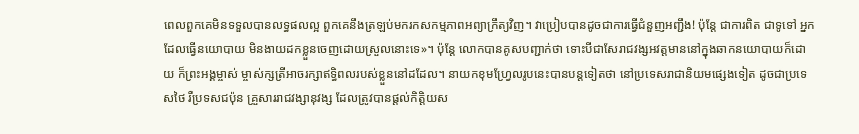ពេលពួកគេមិនទទួលបានលទ្ធផលល្អ ពួកគេនឹងត្រឡប់មករកសកម្មភាពអព្យាក្រឹត្យវិញ។ វាប្រៀបបានដូចជាការធ្វើជំនួញអញ្ជឹង! ប៉ុន្តែ ជាការពិត ជាទូទៅ អ្នកដែលធ្វើនយោបាយ មិនងាយដកខ្លួនចេញដោយស្រួលនោះទេ»។ ប៉ុន្តែ លោកបានគូសបញ្ជាក់ថា ទោះបីជាសែរាជវង្សអវត្តមាននៅក្នុងឆាកនយោបាយក៏ដោយ ក៏ព្រះអង្គម្ចាស់ ម្ចាស់ក្សត្រីអាចរក្សាឥទ្ធិពលរបស់ខ្លួននៅដដែល។ នាយកខុមហ្វ្រែលរូបនេះបានបន្តទៀតថា នៅប្រទេសរាជានិយមផ្សេងទៀត ដូចជាប្រទេសថៃ រឺប្រទសជប៉ុន គ្រួសាររាជវង្សានុវង្ស ដែលត្រូវបានផ្តល់កិត្តិយស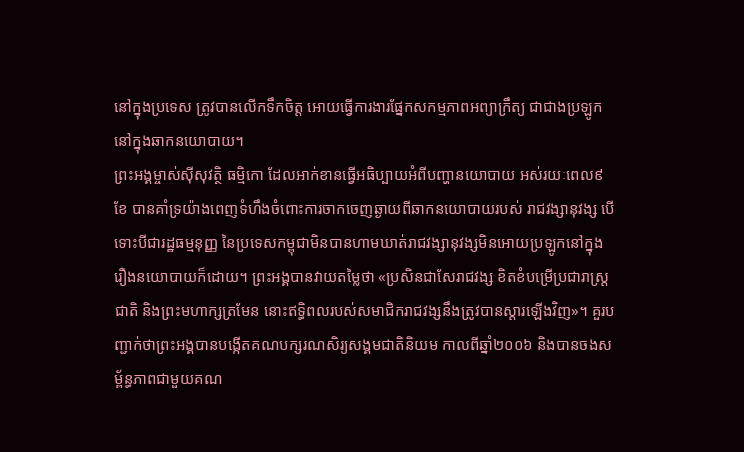នៅក្នុងប្រទេស ត្រូវបានលើកទឹកចិត្ត អោយធ្វើការងារផ្នែកសកម្មភាពអព្យាក្រឹត្យ ជាជាងប្រឡូកនៅក្នុងឆាកនយោបាយ។
ព្រះអង្គម្ចាស់ស៊ីសុវត្ថិ ធម្មិកោ ដែលអាក់ខានធ្វើអធិប្បាយអំពីបញ្ហានយោបាយ អស់រយៈពេល៩ខែ បានគាំទ្រយ៉ាងពេញទំហឹងចំពោះការចាកចេញឆ្ងាយពីឆាកនយោបាយរបស់ រាជវង្សានុវង្ស បើទោះបីជារដ្ឋធម្មនុញ្ញ នៃប្រទេសកម្ពុជាមិនបានហាមឃាត់រាជវង្សានុវង្សមិនអោយប្រឡូកនៅក្នុង រឿងនយោបាយក៏ដោយ។ ព្រះអង្គបានវាយតម្លៃថា «ប្រសិនជាសែរាជវង្ស ខិតខំបម្រើប្រជារាស្រ្ត ជាតិ និងព្រះមហាក្សត្រមែន នោះឥទ្ធិពលរបស់សមាជិករាជវង្សនឹងត្រូវបានស្តារឡើងវិញ»។ គួរបញ្ជាក់ថាព្រះអង្គបានបង្កើតគណបក្សរណសិរ្យសង្គមជាតិនិយម កាលពីឆ្នាំ២០០៦ និងបានចងសម្ព័ន្ធភាពជាមួយគណ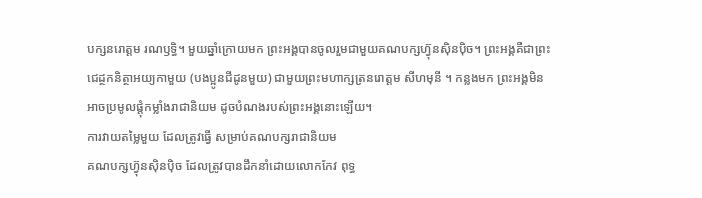បក្សនរោត្តម រណឫទ្ធិ។ មួយឆ្នាំក្រោយមក ព្រះអង្គបានចូលរួមជាមួយគណបក្សហ៊្វុនស៊ិនប៉ិច។ ព្រះអង្គគឺជាព្រះជេដ្ថកនិត្ថាអយ្យកាមួយ (បងប្អូនជីដូនមួយ) ជាមួយព្រះមហាក្សត្រនរោត្តម សីហមុនី ។ កន្លងមក ព្រះអង្គមិនអាចប្រមូលផ្តុំកម្លាំងរាជានិយម ដូចបំណងរបស់ព្រះអង្គនោះឡើយ។
ការវាយតម្លៃមួយ ដែលត្រូវធ្វើ សម្រាប់គណបក្សរាជានិយម
គណបក្សហ៊្វុនស៊ិនប៉ិច ដែលត្រូវបានដឹកនាំដោយលោកកែវ ពុទ្ធ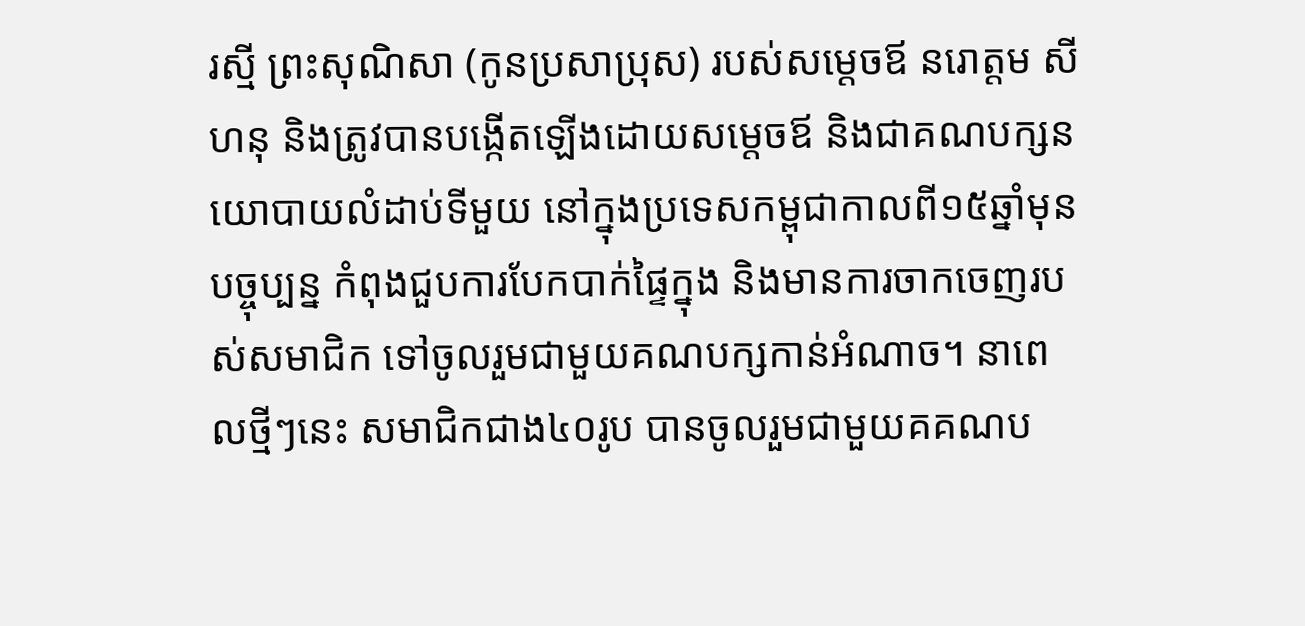រស្មី ព្រះសុណិសា (កូនប្រសាប្រុស) របស់សម្តេចឪ នរោត្តម សីហនុ និងត្រូវបានបង្កើតឡើងដោយសម្តេចឪ និងជាគណបក្សនយោបាយលំដាប់ទីមួយ នៅក្នុងប្រទេសកម្ពុជាកាលពី១៥ឆ្នាំមុន បច្ចុប្បន្ន កំពុងជួបការបែកបាក់ផ្ទៃក្នុង និងមានការចាកចេញរបស់សមាជិក ទៅចូលរួមជាមួយគណបក្សកាន់អំណាច។ នាពេលថ្មីៗនេះ សមាជិកជាង៤០រូប បានចូលរួមជាមួយគគណប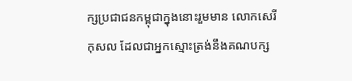ក្សប្រជាជនកម្ពុជាក្នុងនោះរួមមាន លោកសេរី កុសល ដែលជាអ្នកស្មោះត្រង់នឹងគណបក្ស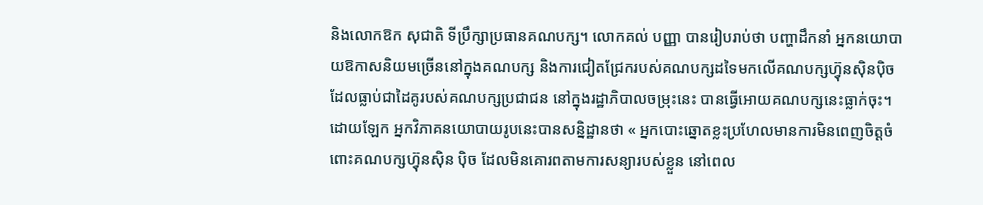និងលោកឱក សុជាតិ ទីប្រឹក្សាប្រធានគណបក្ស។ លោកគល់ បញ្ញា បានរៀបរាប់ថា បញ្ហាដឹកនាំ អ្នកនយោបាយឱកាសនិយមច្រើននៅក្នុងគណបក្ស និងការជៀតជ្រែករបស់គណបក្សដទៃមកលើគណបក្សហ៊្វុនស៊ិនប៉ិច ដែលធ្លាប់ជាដៃគូរបស់គណបក្សប្រជាជន នៅក្នុងរដ្ឋាភិបាលចម្រុះនេះ បានធ្វើអោយគណបក្សនេះធ្លាក់ចុះ។ ដោយឡែក អ្នកវិភាគនយោបាយរូបនេះបានសន្និដ្ឋានថា « អ្នកបោះឆ្នោតខ្លះប្រហែលមានការមិនពេញចិត្តចំពោះគណបក្សហ៊្វុនស៊ិន ប៉ិច ដែលមិនគោរពតាមការសន្យារបស់ខ្លួន នៅពេល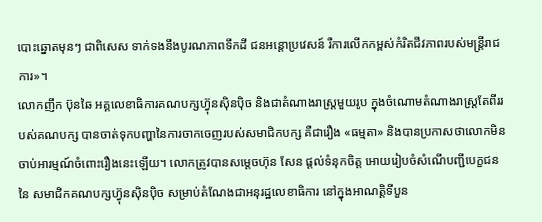បោះឆ្នោតមុនៗ ជាពិសេស ទាក់ទងនឹងបូរណភាពទឹកដី ជនអន្តោប្រវេសន៍ រឺការលើកកម្ពស់កំរិតជីវភាពរបស់មន្រ្តីរាជការ»។
លោកញឹក ប៊ុនឆៃ អគ្គលេខាធិការគណបក្សហ៊្វុនស៊ិនប៉ិច និងជាតំណាងរាស្រ្តមួយរូប ក្នុងចំណោមតំណាងរាស្រ្តតែពីររបស់គណបក្ស បានចាត់ទុកបញ្ហានៃការចាកចេញរបស់សមាជិកបក្ស គឺជារឿង «ធម្មតា» និងបានប្រកាសថាលោកមិនចាប់អារម្មណ៍ចំពោះរឿងនេះឡើយ។ លោកត្រូវបានសម្តេចហ៊ុន សែន ផ្តល់ទំនុកចិត្ត អោយរៀបចំសំណើបញ្ជីបេក្ខជននៃ សមាជិកគណបក្សហ៊្វុនស៊ិនប៉ិច សម្រាប់តំណែងជាអនុរដ្ឋលេខាធិការ នៅក្នុងអាណត្តិទីបួន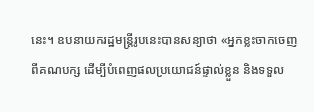នេះ។ ឧបនាយករដ្ឋមន្រ្តីរូបនេះបានសន្យាថា «អ្នកខ្លះចាកចេញពីគណបក្ស ដើម្បីបំពេញផលប្រយោជន៍ផ្ទាល់ខ្លួន និងទទួល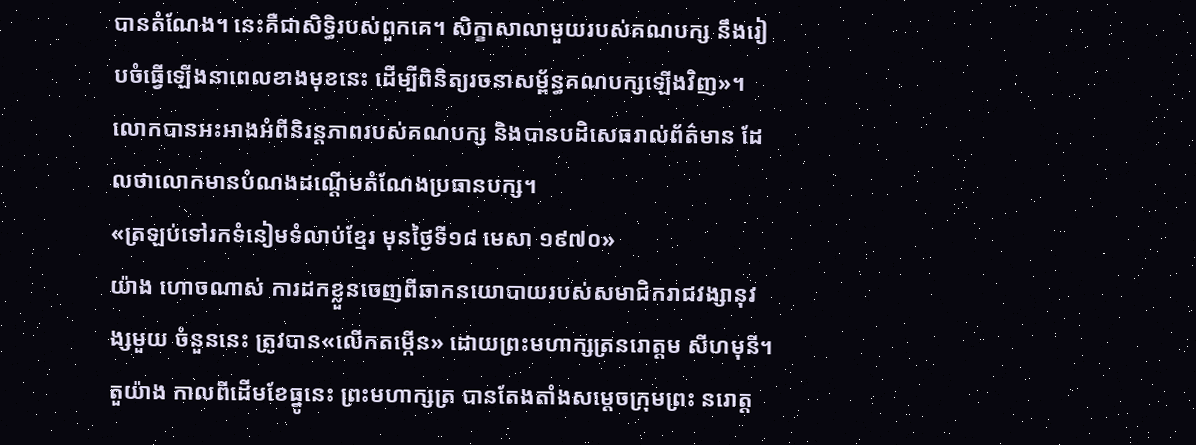បានតំណែង។ នេះគឺជាសិទ្ធិរបស់ពួកគេ។ សិក្ខាសាលាមួយរបស់គណបក្ស នឹងរៀបចំធ្វើឡើងនាពេលខាងមុខនេះ ដើម្បីពិនិត្យរចនាសម្ព័ន្ធគណបក្សឡើងវិញ»។ លោកបានអះអាងអំពីនិរន្តភាពរបស់គណបក្ស និងបានបដិសេធរាល់ព័ត៌មាន ដែលថាលោកមានបំណងដណ្តើមតំណែងប្រធានបក្ស។
«ត្រឡប់ទៅរកទំនៀមទំលាប់ខ្មែរ មុនថ្ងៃទី១៨ មេសា ១៩៧០»
យ៉ាង ហោចណាស់ ការដកខ្លួនចេញពីឆាកនយោបាយរបស់សមាជិករាជវង្សានុវង្សមួយ ចំនួននេះ ត្រូវបាន«លើកតម្កើន» ដោយព្រះមហាក្សត្រនរោត្តម សីហមុនី។ តួយ៉ាង កាលពីដើមខែធ្នូនេះ ព្រះមហាក្សត្រ បានតែងតាំងសម្តេចក្រុមព្រះ នរោត្ត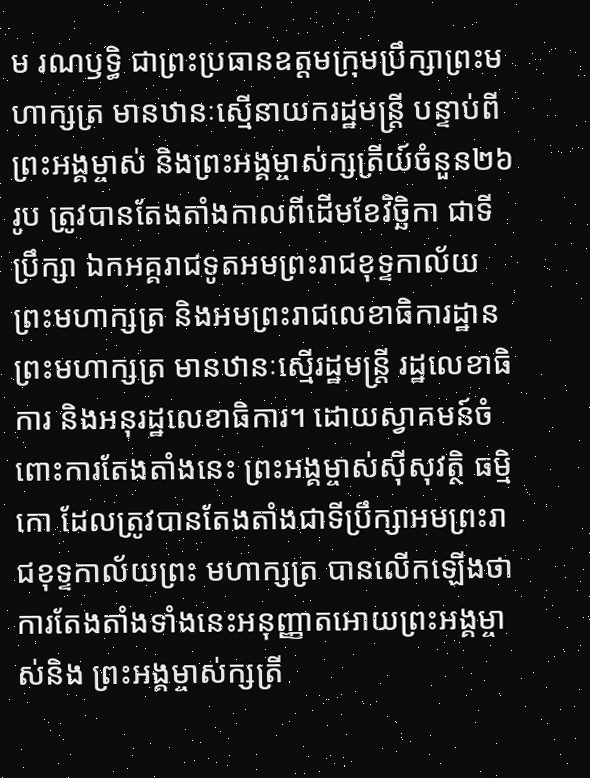ម រណឫទ្ធិ ជាព្រះប្រធានឧត្តមក្រុមប្រឹក្សាព្រះមហាក្សត្រ មានឋានៈស្មើនាយករដ្ឋមន្រ្តី បន្ទាប់ពីព្រះអង្គម្ចាស់ និងព្រះអង្គម្ចាស់ក្សត្រីយ៍ចំនួន២៦រូប ត្រូវបានតែងតាំងកាលពីដើមខែវិច្ឆិកា ជាទីប្រឹក្សា ឯកអគ្គរាជទូតអមព្រះរាជខុទ្ទកាល័យព្រះមហាក្សត្រ និងអមព្រះរាជលេខាធិការដ្ឋានព្រះមហាក្សត្រ មានឋានៈស្មើរដ្ឋមន្រ្តី រដ្ឋលេខាធិការ និងអនុរដ្ឋលេខាធិការ។ ដោយស្វាគមន៍ចំពោះការតែងតាំងនេះ ព្រះអង្គម្ចាស់ស៊ីសុវត្ថិ ធម្មិកោ ដែលត្រូវបានតែងតាំងជាទីប្រឹក្សាអមព្រះរាជខុទ្ទកាល័យព្រះ មហាក្សត្រ បានលើកឡើងថាការតែងតាំងទាំងនេះអនុញ្ញាតអោយព្រះអង្គម្ចាស់និង ព្រះអង្គម្ចាស់ក្សត្រី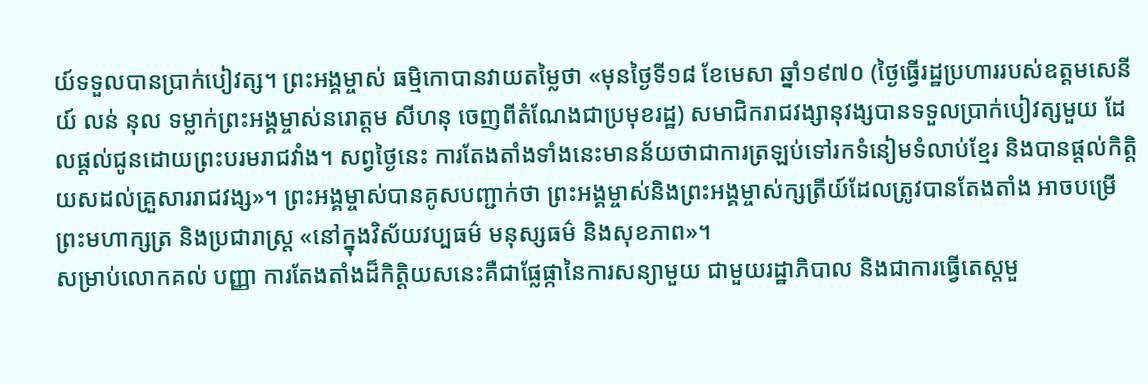យ៍ទទួលបានប្រាក់បៀវត្ស។ ព្រះអង្គម្ចាស់ ធម្មិកោបានវាយតម្លៃថា «មុនថ្ងៃទី១៨ ខែមេសា ឆ្នាំ១៩៧០ (ថ្ងៃធ្វើរដ្ឋប្រហាររបស់ឧត្តមសេនីយ៍ លន់ នុល ទម្លាក់ព្រះអង្គម្ចាស់នរោត្តម សីហនុ ចេញពីតំណែងជាប្រមុខរដ្ឋ) សមាជិករាជវង្សានុវង្សបានទទួលប្រាក់បៀវត្សមួយ ដែលផ្តល់ជូនដោយព្រះបរមរាជវាំង។ សព្វថ្ងៃនេះ ការតែងតាំងទាំងនេះមានន័យថាជាការត្រឡប់ទៅរកទំនៀមទំលាប់ខ្មែរ និងបានផ្តល់កិត្តិយសដល់គ្រួសាររាជវង្ស»។ ព្រះអង្គម្ចាស់បានគូសបញ្ជាក់ថា ព្រះអង្គម្ចាស់និងព្រះអង្គម្ចាស់ក្សត្រីយ៍ដែលត្រូវបានតែងតាំង អាចបម្រើព្រះមហាក្សត្រ និងប្រជារាស្រ្ត «នៅក្នុងវិស័យវប្បធម៌ មនុស្សធម៌ និងសុខភាព»។
សម្រាប់លោកគល់ បញ្ញា ការតែងតាំងដ៏កិត្តិយសនេះគឺជាផ្លែផ្កានៃការសន្យាមួយ ជាមួយរដ្ឋាភិបាល និងជាការធ្វើតេស្តមួ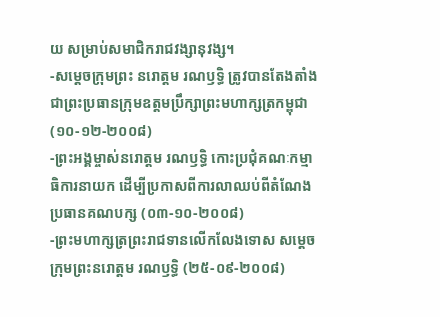យ សម្រាប់សមាជិករាជវង្សានុវង្ស។
-សម្តេចក្រុមព្រះ នរោត្តម រណឫទ្ធិ ត្រូវបានតែងតាំងជាព្រះប្រធានក្រុមឧត្តមប្រឹក្សាព្រះមហាក្សត្រកម្ពុជា (១០-១២-២០០៨)
-ព្រះអង្គម្ចាស់នរោត្តម រណឫទ្ធិ កោះប្រជុំគណៈកម្មា ធិការនាយក ដើម្បីប្រកាសពីការលាឈប់ពីតំណែង ប្រធានគណបក្ស (០៣-១០-២០០៨)
-ព្រះមហាក្សត្រព្រះរាជទានលើកលែងទោស សម្តេចក្រុមព្រះនរោត្តម រណឫទ្ធិ (២៥-០៩-២០០៨)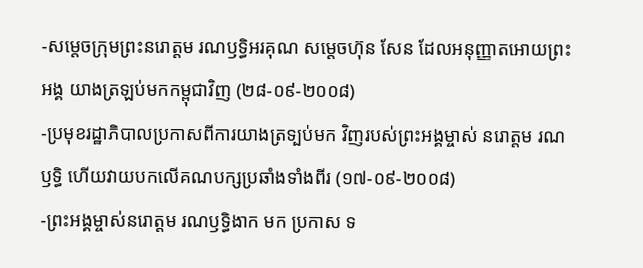-សម្តេចក្រុមព្រះនរោត្តម រណឫទ្ធិអរគុណ សម្តេចហ៊ុន សែន ដែលអនុញ្ញាតអោយព្រះអង្គ យាងត្រឡប់មកកម្ពុជាវិញ (២៨-០៩-២០០៨)
-ប្រមុខរដ្ឋាភិបាលប្រកាសពីការយាងត្រទ្បប់មក វិញរបស់ព្រះអង្គម្ចាស់ នរោត្តម រណឫទ្ធិ ហើយវាយបកលើគណបក្សប្រឆាំងទាំងពីរ (១៧-០៩-២០០៨)
-ព្រះអង្គម្ចាស់នរោត្តម រណឫទ្ធិងាក មក ប្រកាស ទ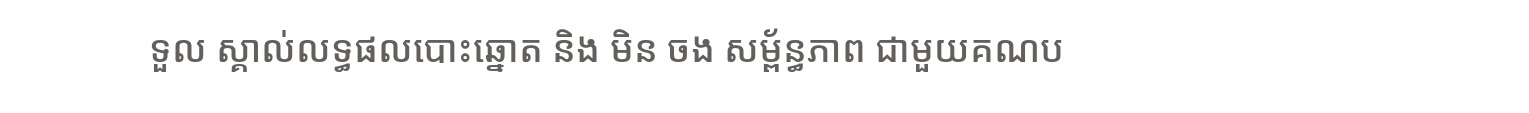ទួល ស្គាល់លទ្ធផលបោះឆ្នោត និង មិន ចង សម្ព័ន្ធភាព ជាមួយគណប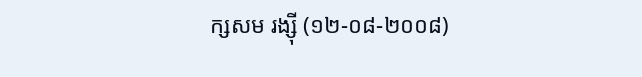ក្សសម រង្ស៊ី (១២-០៨-២០០៨)